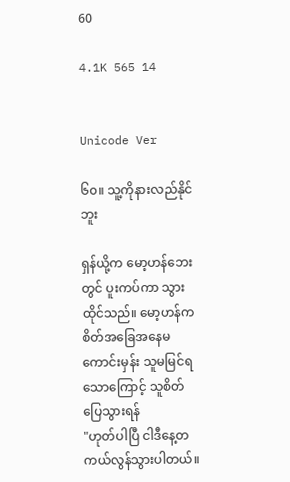60

4.1K 565 14


Unicode Ver

၆၀။ သူ့ကိုနားလည်နိုင်ဘူး

ရှန်ယို့က မော့ဟန်ဘေးတွင် ပူးကပ်ကာ သွားထိုင်သည်။ မော့ဟန်က စိတ်အခြေအနေမကောင်းမှန်း သူမမြင်ရသောကြောင့် သူစိတ်ပြေသွားရန်
"ဟုတ်ပါပြီ ငါဒီနေ့တကယ်လွန်သွားပါတယ်။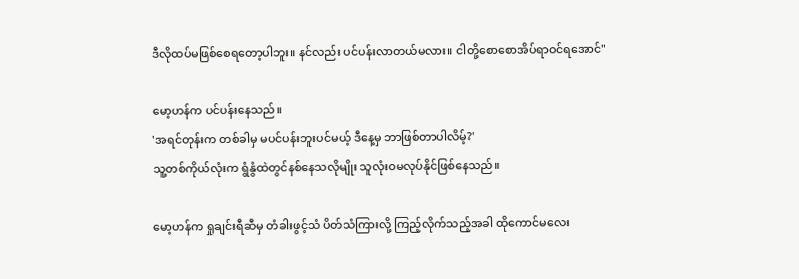ဒီလိုထပ်မဖြစ်စေရတော့ပါဘူး။ နင်လည်း ပင်ပန်းလာတယ်မလား။ ငါတို့စောစောအိပ်ရာဝင်ရအောင်"

မော့ဟန်က ပင်ပန်းနေသည်။
'အရင်တုန်းက တစ်ခါမှ မပင်ပန်းဘူးပင်မယ့် ဒီနေ့မှ ဘာဖြစ်တာပါလိမ့်?'
သူ့တစ်ကိုယ်လုံးက ရွံနွံထဲတွင်နစ်နေသလိုမျိုး သူလုံးဝမလုပ်နိုင်ဖြစ်နေသည်။

မော့ဟန်က ရှုချင်းရီဆီမှ တံခါးဖွင့်သံ ပိတ်သံကြားလို့ ကြည့်လိုက်သည့်အခါ ထိုကောင်မလေး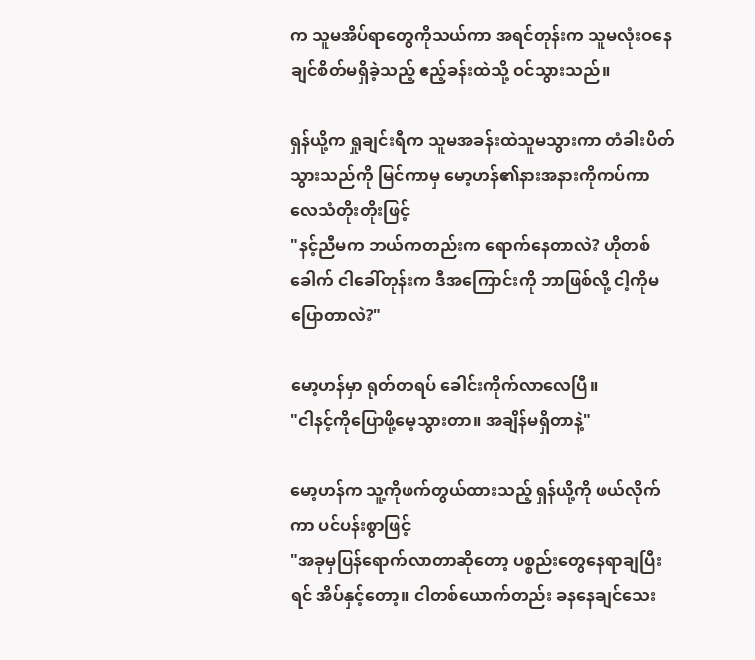က သူမအိပ်ရာတွေကိုသယ်ကာ အရင်တုန်းက သူမလုံးဝနေချင်စိတ်မရှိခဲ့သည့် ဧည့်ခန်းထဲသို့ ဝင်သွားသည်။

ရှန်ယို့က ရှုချင်းရီက သူမအခန်းထဲသူမသွားကာ တံခါးပိတ်သွားသည်ကို မြင်ကာမှ မော့ဟန်၏နားအနားကိုကပ်ကာ လေသံတိုးတိုးဖြင့်
"နင့်ညီမက ဘယ်ကတည်းက ရောက်နေတာလဲ? ဟိုတစ်ခေါက် ငါခေါ်တုန်းက ဒီအကြောင်းကို ဘာဖြစ်လို့ ငါ့ကိုမပြောတာလဲ?"

မော့ဟန်မှာ ရုတ်တရပ် ခေါင်းကိုက်လာလေပြီ။
"ငါနင့်ကိုပြောဖို့မေ့သွားတာ။ အချိန်မရှိတာနဲ့"

မော့ဟန်က သူ့ကိုဖက်တွယ်ထားသည့် ရှန်ယို့ကို ဖယ်လိုက်ကာ ပင်ပန်းစွာဖြင့်
"အခုမှပြန်ရောက်လာတာဆိုတော့ ပစ္စည်းတွေနေရာချပြီးရင် အိပ်နှင့်တော့။ ငါတစ်ယောက်တည်း ခနနေချင်သေး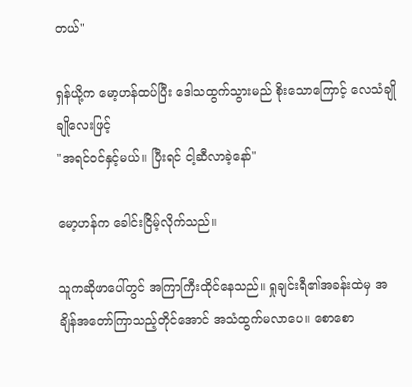တယ်"

ရှန်ယို့က မော့ဟန်ထပ်ပြီး ဒေါသထွက်သွားမည် စိုးသောကြောင့် လေသံချိုချိုလေးဖြင့်
"အရင်ဝင်နှင့်မယ်။ ပြီးရင် ငါ့ဆီလာခဲ့နော်"

မော့ဟန်က ခေါင်းငြိမ့်လိုက်သည်။

သူကဆိုဖာပေါ်တွင် အကြာကြီးထိုင်နေသည်။ ရှုချင်းရီ၏အခန်းထဲမှ အချိန်အတော်ကြာသည့်တိုင်အောင် အသံထွက်မလာပေ။ စောစော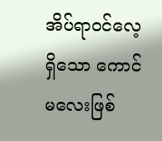အိပ်ရာဝင်လေ့ရှိသော ကောင်မလေးဖြစ်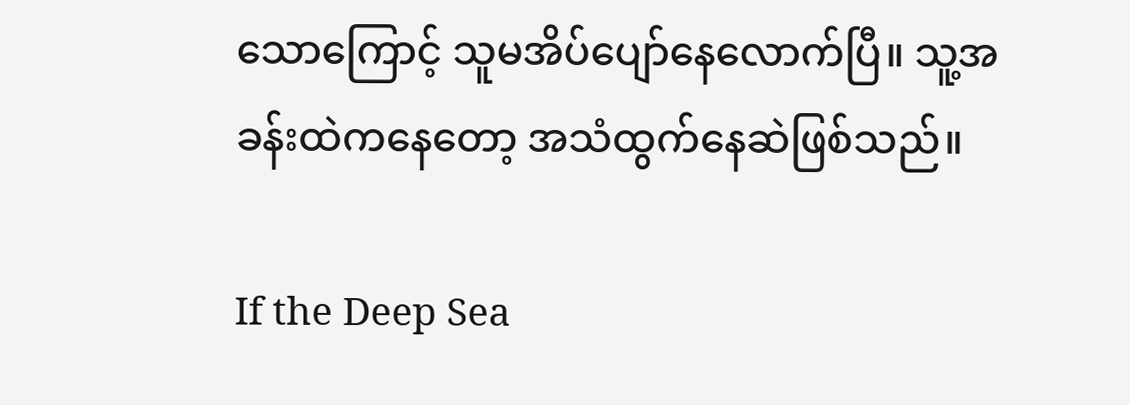သောကြောင့် သူမအိပ်ပျော်နေလောက်ပြီ။ သူ့အခန်းထဲကနေတော့ အသံထွက်နေဆဲဖြစ်သည်။

If the Deep Sea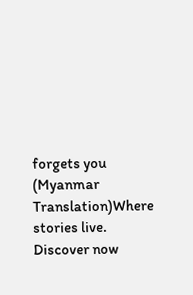forgets you (Myanmar Translation)Where stories live. Discover now